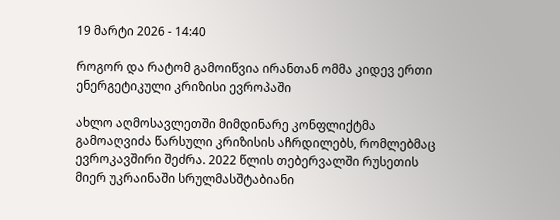19 მარტი 2026 - 14:40

როგორ და რატომ გამოიწვია ირანთან ომმა კიდევ ერთი ენერგეტიკული კრიზისი ევროპაში

ახლო აღმოსავლეთში მიმდინარე კონფლიქტმა გამოაღვიძა წარსული კრიზისის აჩრდილებს, რომლებმაც ევროკავშირი შეძრა. 2022 წლის თებერვალში რუსეთის მიერ უკრაინაში სრულმასშტაბიანი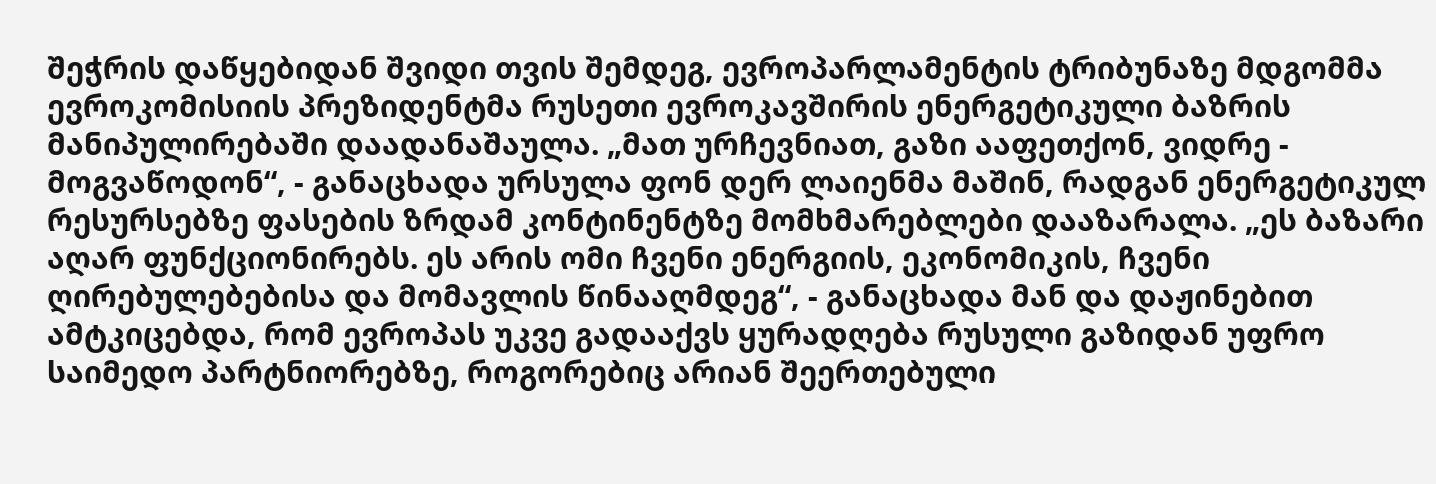შეჭრის დაწყებიდან შვიდი თვის შემდეგ, ევროპარლამენტის ტრიბუნაზე მდგომმა ევროკომისიის პრეზიდენტმა რუსეთი ევროკავშირის ენერგეტიკული ბაზრის მანიპულირებაში დაადანაშაულა. „მათ ურჩევნიათ, გაზი ააფეთქონ, ვიდრე - მოგვაწოდონ“, - განაცხადა ურსულა ფონ დერ ლაიენმა მაშინ, რადგან ენერგეტიკულ რესურსებზე ფასების ზრდამ კონტინენტზე მომხმარებლები დააზარალა. „ეს ბაზარი აღარ ფუნქციონირებს. ეს არის ომი ჩვენი ენერგიის, ეკონომიკის, ჩვენი ღირებულებებისა და მომავლის წინააღმდეგ“, - განაცხადა მან და დაჟინებით ამტკიცებდა, რომ ევროპას უკვე გადააქვს ყურადღება რუსული გაზიდან უფრო საიმედო პარტნიორებზე, როგორებიც არიან შეერთებული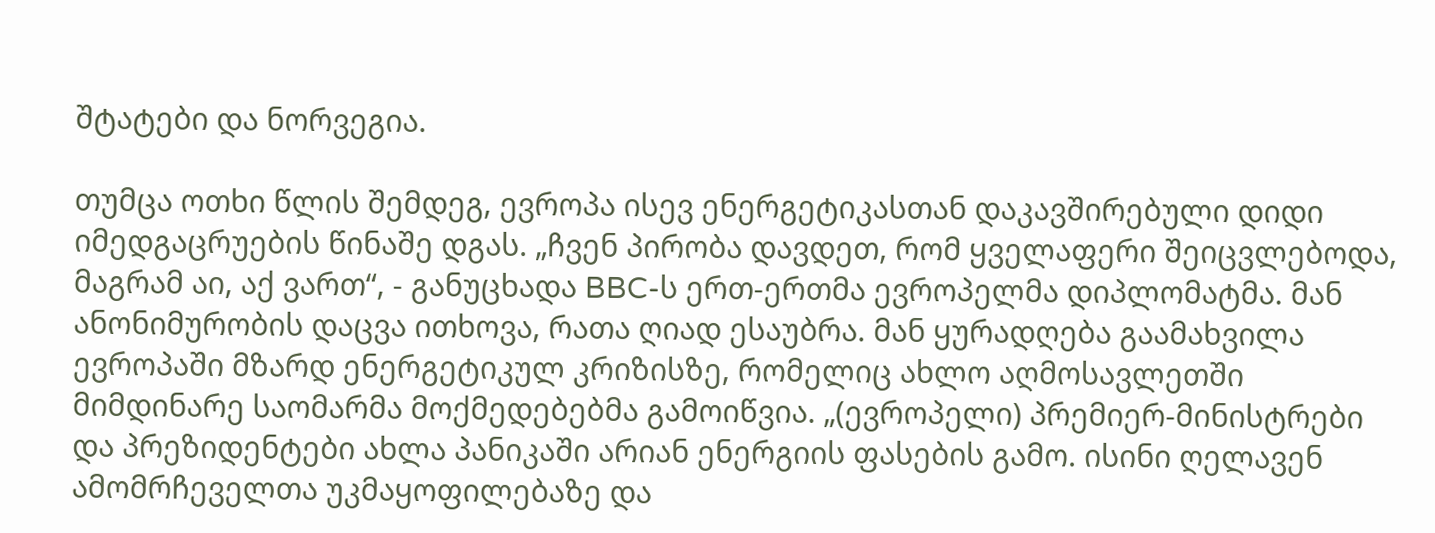შტატები და ნორვეგია.

თუმცა ოთხი წლის შემდეგ, ევროპა ისევ ენერგეტიკასთან დაკავშირებული დიდი იმედგაცრუების წინაშე დგას. „ჩვენ პირობა დავდეთ, რომ ყველაფერი შეიცვლებოდა, მაგრამ აი, აქ ვართ“, - განუცხადა BBC-ს ერთ-ერთმა ევროპელმა დიპლომატმა. მან ანონიმურობის დაცვა ითხოვა, რათა ღიად ესაუბრა. მან ყურადღება გაამახვილა ევროპაში მზარდ ენერგეტიკულ კრიზისზე, რომელიც ახლო აღმოსავლეთში მიმდინარე საომარმა მოქმედებებმა გამოიწვია. „(ევროპელი) პრემიერ-მინისტრები და პრეზიდენტები ახლა პანიკაში არიან ენერგიის ფასების გამო. ისინი ღელავენ ამომრჩეველთა უკმაყოფილებაზე და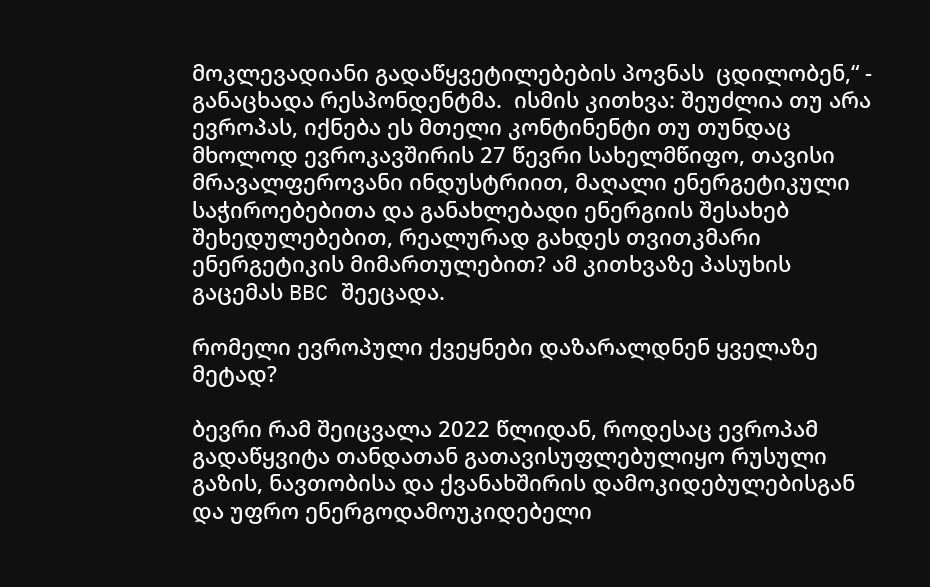მოკლევადიანი გადაწყვეტილებების პოვნას  ცდილობენ,“ - განაცხადა რესპონდენტმა.  ისმის კითხვა: შეუძლია თუ არა ევროპას, იქნება ეს მთელი კონტინენტი თუ თუნდაც მხოლოდ ევროკავშირის 27 წევრი სახელმწიფო, თავისი მრავალფეროვანი ინდუსტრიით, მაღალი ენერგეტიკული საჭიროებებითა და განახლებადი ენერგიის შესახებ შეხედულებებით, რეალურად გახდეს თვითკმარი ენერგეტიკის მიმართულებით? ამ კითხვაზე პასუხის გაცემას BBC შეეცადა.

რომელი ევროპული ქვეყნები დაზარალდნენ ყველაზე მეტად?

ბევრი რამ შეიცვალა 2022 წლიდან, როდესაც ევროპამ გადაწყვიტა თანდათან გათავისუფლებულიყო რუსული გაზის, ნავთობისა და ქვანახშირის დამოკიდებულებისგან და უფრო ენერგოდამოუკიდებელი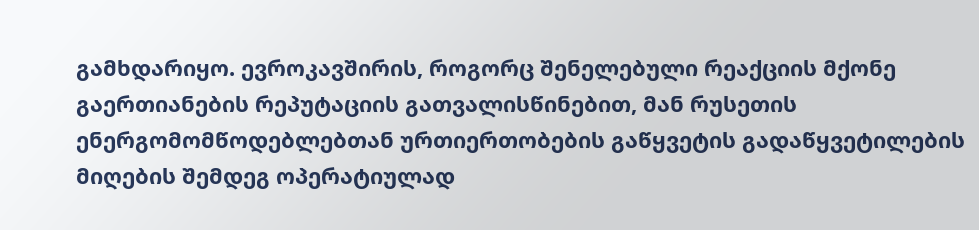გამხდარიყო. ევროკავშირის, როგორც შენელებული რეაქციის მქონე  გაერთიანების რეპუტაციის გათვალისწინებით, მან რუსეთის ენერგომომწოდებლებთან ურთიერთობების გაწყვეტის გადაწყვეტილების მიღების შემდეგ ოპერატიულად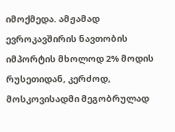იმოქმედა. ამჟამად ევროკავშირის ნავთობის იმპორტის მხოლოდ 2% მოდის რუსეთიდან, კერძოდ, მოსკოვისადმი მეგობრულად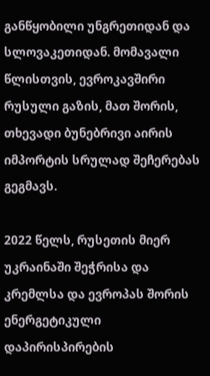განწყობილი უნგრეთიდან და სლოვაკეთიდან. მომავალი წლისთვის, ევროკავშირი რუსული გაზის, მათ შორის, თხევადი ბუნებრივი აირის იმპორტის სრულად შეჩერებას გეგმავს.

2022 წელს, რუსეთის მიერ უკრაინაში შეჭრისა და კრემლსა და ევროპას შორის ენერგეტიკული დაპირისპირების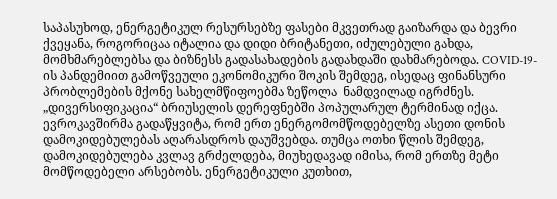საპასუხოდ, ენერგეტიკულ რესურსებზე ფასები მკვეთრად გაიზარდა და ბევრი ქვეყანა, როგორიცაა იტალია და დიდი ბრიტანეთი, იძულებული გახდა, მომხმარებლებსა და ბიზნესს გადასახადების გადახდაში დახმარებოდა. COVID-19-ის პანდემიით გამოწვეული ეკონომიკური შოკის შემდეგ, ისედაც ფინანსური პრობლემების მქონე სახელმწიფოებმა ზეწოლა  ნამდვილად იგრძნეს. „დივერსიფიკაცია“ ბრიუსელის დერეფნებში პოპულარულ ტერმინად იქცა. ევროკავშირმა გადაწყვიტა, რომ ერთ ენერგომომწოდებელზე ასეთი დონის დამოკიდებულებას აღარასდროს დაუშვებდა. თუმცა ოთხი წლის შემდეგ, დამოკიდებულება კვლავ გრძელდება, მიუხედავად იმისა, რომ ერთზე მეტი მომწოდებელი არსებობს. ენერგეტიკული კუთხით,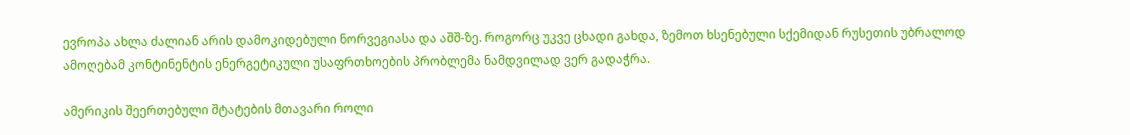ევროპა ახლა ძალიან არის დამოკიდებული ნორვეგიასა და აშშ-ზე. როგორც უკვე ცხადი გახდა, ზემოთ ხსენებული სქემიდან რუსეთის უბრალოდ ამოღებამ კონტინენტის ენერგეტიკული უსაფრთხოების პრობლემა ნამდვილად ვერ გადაჭრა.

ამერიკის შეერთებული შტატების მთავარი როლი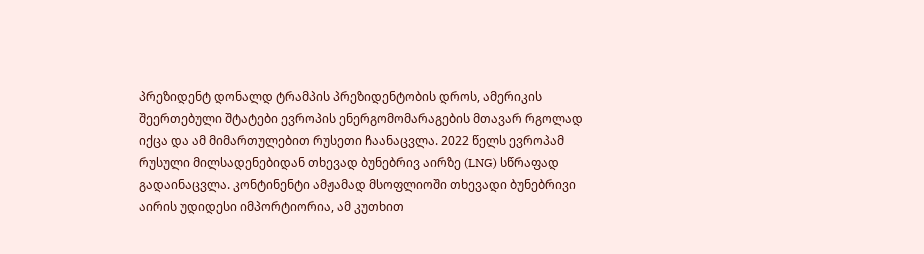პრეზიდენტ დონალდ ტრამპის პრეზიდენტობის დროს, ამერიკის შეერთებული შტატები ევროპის ენერგომომარაგების მთავარ რგოლად იქცა და ამ მიმართულებით რუსეთი ჩაანაცვლა. 2022 წელს ევროპამ რუსული მილსადენებიდან თხევად ბუნებრივ აირზე (LNG) სწრაფად გადაინაცვლა. კონტინენტი ამჟამად მსოფლიოში თხევადი ბუნებრივი აირის უდიდესი იმპორტიორია, ამ კუთხით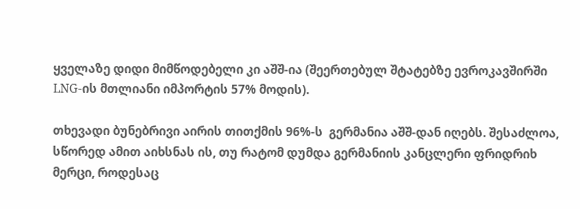ყველაზე დიდი მიმწოდებელი კი აშშ-ია (შეერთებულ შტატებზე ევროკავშირში LNG-ის მთლიანი იმპორტის 57% მოდის).

თხევადი ბუნებრივი აირის თითქმის 96%-ს  გერმანია აშშ-დან იღებს. შესაძლოა, სწორედ ამით აიხსნას ის, თუ რატომ დუმდა გერმანიის კანცლერი ფრიდრიხ მერცი, როდესაც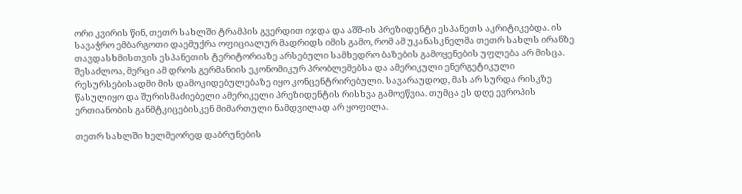ორი კვირის წინ, თეთრ სახლში ტრამპის გვერდით იჯდა და აშშ-ის პრეზიდენტი ესპანეთს აკრიტიკებდა. ის სავაჭრო ემბარგოთი დაემუქრა ოფიციალურ მადრიდს იმის გამო, რომ ამ უკანასკნელმა თეთრ სახლს ირანზე თავდასხმისთვის ესპანეთის ტერიტორიაზე არსებული სამხედრო ბაზების გამოყენების უფლება არ მისცა. შესაძლოა, მერცი ამ დროს გერმანიის ეკონომიკურ პრობლემებსა და ამერიკული ენერგეტიკული რესურსებისადმი მის დამოკიდებულებაზე იყო კონცენტრირებული. სავარაუდოდ, მას არ სურდა რისკზე წასულიყო და შურისმაძიებელი ამერიკელი პრეზიდენტის რისხვა გამოეწვია. თუმცა ეს დღე ევროპის ერთიანობის განმტკიცებისკენ მიმართული ნამდვილად არ ყოფილა.

თეთრ სახლში ხელმეორედ დაბრუნების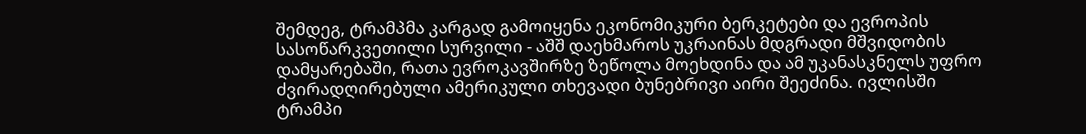შემდეგ, ტრამპმა კარგად გამოიყენა ეკონომიკური ბერკეტები და ევროპის სასოწარკვეთილი სურვილი - აშშ დაეხმაროს უკრაინას მდგრადი მშვიდობის დამყარებაში, რათა ევროკავშირზე ზეწოლა მოეხდინა და ამ უკანასკნელს უფრო ძვირადღირებული ამერიკული თხევადი ბუნებრივი აირი შეეძინა. ივლისში ტრამპი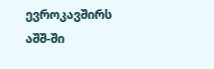ევროკავშირს აშშ-ში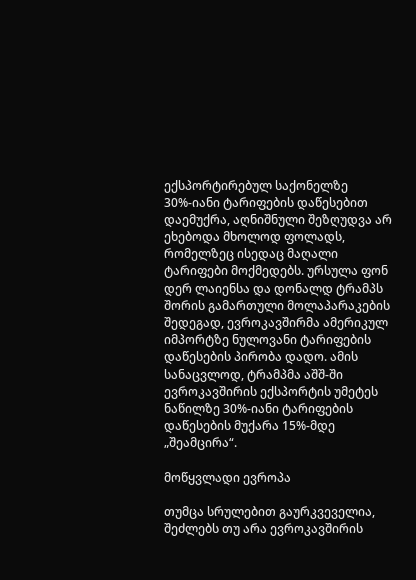ექსპორტირებულ საქონელზე 30%-იანი ტარიფების დაწესებით დაემუქრა, აღნიშნული შეზღუდვა არ ეხებოდა მხოლოდ ფოლადს, რომელზეც ისედაც მაღალი ტარიფები მოქმედებს. ურსულა ფონ დერ ლაიენსა და დონალდ ტრამპს შორის გამართული მოლაპარაკების შედეგად, ევროკავშირმა ამერიკულ იმპორტზე ნულოვანი ტარიფების დაწესების პირობა დადო. ამის სანაცვლოდ, ტრამპმა აშშ-ში ევროკავშირის ექსპორტის უმეტეს ნაწილზე 30%-იანი ტარიფების დაწესების მუქარა 15%-მდე „შეამცირა“.

მოწყვლადი ევროპა

თუმცა სრულებით გაურკვეველია, შეძლებს თუ არა ევროკავშირის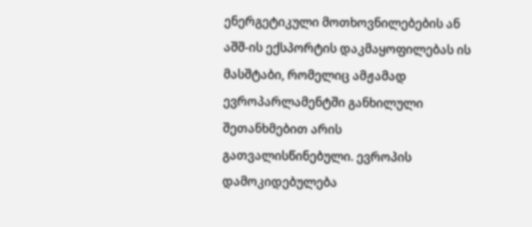ენერგეტიკული მოთხოვნილებების ან აშშ-ის ექსპორტის დაკმაყოფილებას ის მასშტაბი, რომელიც ამჟამად ევროპარლამენტში განხილული შეთანხმებით არის გათვალისწინებული. ევროპის დამოკიდებულება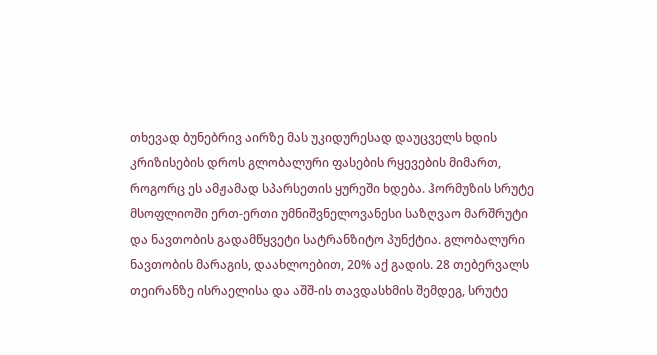თხევად ბუნებრივ აირზე მას უკიდურესად დაუცველს ხდის კრიზისების დროს გლობალური ფასების რყევების მიმართ, როგორც ეს ამჟამად სპარსეთის ყურეში ხდება. ჰორმუზის სრუტე მსოფლიოში ერთ-ერთი უმნიშვნელოვანესი საზღვაო მარშრუტი და ნავთობის გადამწყვეტი სატრანზიტო პუნქტია. გლობალური ნავთობის მარაგის, დაახლოებით, 20% აქ გადის. 28 თებერვალს თეირანზე ისრაელისა და აშშ-ის თავდასხმის შემდეგ, სრუტე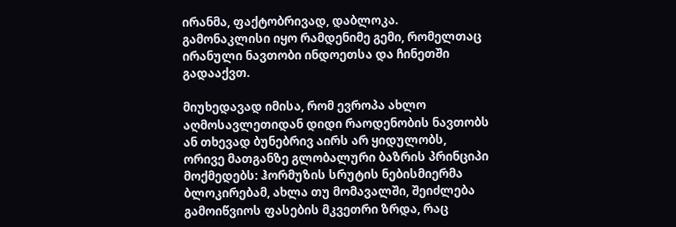ირანმა, ფაქტობრივად, დაბლოკა. გამონაკლისი იყო რამდენიმე გემი, რომელთაც ირანული ნავთობი ინდოეთსა და ჩინეთში გადააქვთ.

მიუხედავად იმისა, რომ ევროპა ახლო აღმოსავლეთიდან დიდი რაოდენობის ნავთობს ან თხევად ბუნებრივ აირს არ ყიდულობს, ორივე მათგანზე გლობალური ბაზრის პრინციპი მოქმედებს: ჰორმუზის სრუტის ნებისმიერმა ბლოკირებამ, ახლა თუ მომავალში, შეიძლება გამოიწვიოს ფასების მკვეთრი ზრდა, რაც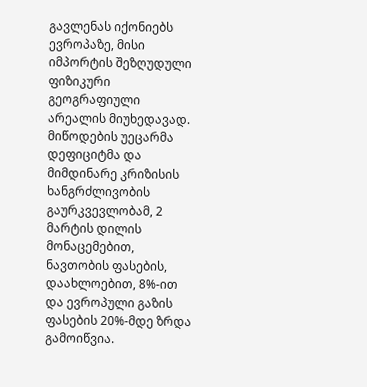გავლენას იქონიებს ევროპაზე, მისი იმპორტის შეზღუდული ფიზიკური გეოგრაფიული არეალის მიუხედავად. მიწოდების უეცარმა დეფიციტმა და მიმდინარე კრიზისის ხანგრძლივობის გაურკვევლობამ, 2 მარტის დილის მონაცემებით, ნავთობის ფასების, დაახლოებით, 8%-ით და ევროპული გაზის ფასების 20%-მდე ზრდა გამოიწვია.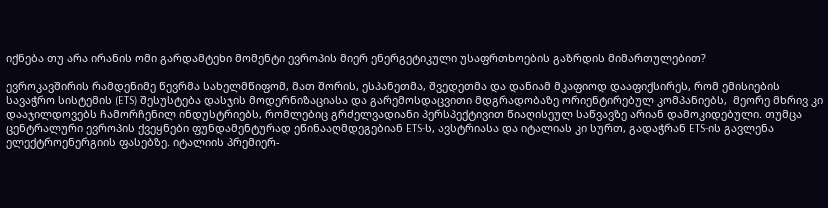იქნება თუ არა ირანის ომი გარდამტეხი მომენტი ევროპის მიერ ენერგეტიკული უსაფრთხოების გაზრდის მიმართულებით?

ევროკავშირის რამდენიმე წევრმა სახელმწიფომ, მათ შორის, ესპანეთმა, შვედეთმა და დანიამ მკაფიოდ დააფიქსირეს, რომ ემისიების სავაჭრო სისტემის (ETS) შესუსტება დასჯის მოდერნიზაციასა და გარემოსდაცვითი მდგრადობაზე ორიენტირებულ კომპანიებს,  მეორე მხრივ კი დააჯილდოვებს ჩამორჩენილ ინდუსტრიებს, რომლებიც გრძელვადიანი პერსპექტივით წიაღისეულ საწვავზე არიან დამოკიდებული. თუმცა ცენტრალური ევროპის ქვეყნები ფუნდამენტურად ეწინააღმდეგებიან ETS-ს, ავსტრიასა და იტალიას კი სურთ, გადაჭრან ETS-ის გავლენა ელექტროენერგიის ფასებზე. იტალიის პრემიერ-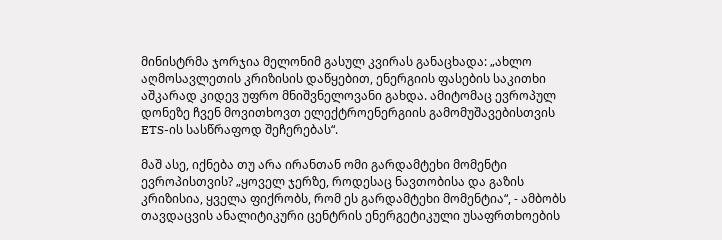მინისტრმა ჯორჯია მელონიმ გასულ კვირას განაცხადა: „ახლო აღმოსავლეთის კრიზისის დაწყებით, ენერგიის ფასების საკითხი აშკარად კიდევ უფრო მნიშვნელოვანი გახდა. ამიტომაც ევროპულ დონეზე ჩვენ მოვითხოვთ ელექტროენერგიის გამომუშავებისთვის ETS-ის სასწრაფოდ შეჩერებას“.

მაშ ასე, იქნება თუ არა ირანთან ომი გარდამტეხი მომენტი ევროპისთვის? „ყოველ ჯერზე, როდესაც ნავთობისა და გაზის კრიზისია, ყველა ფიქრობს, რომ ეს გარდამტეხი მომენტია“, - ამბობს თავდაცვის ანალიტიკური ცენტრის ენერგეტიკული უსაფრთხოების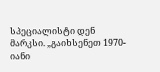სპეციალისტი დენ მარკსი. „გაიხსენეთ 1970-იანი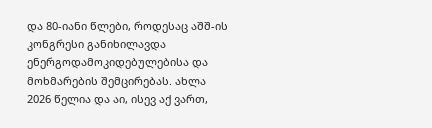და 80-იანი წლები, როდესაც აშშ-ის კონგრესი განიხილავდა ენერგოდამოკიდებულებისა და მოხმარების შემცირებას. ახლა 2026 წელია და აი, ისევ აქ ვართ,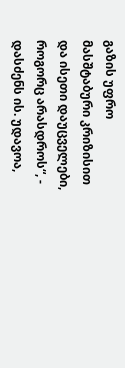გაზის უფრო მასშტაბური კრიზისით და ისეთი დაუცველები, როგორც არასდროს“, - დასძენს ის. უდავოა,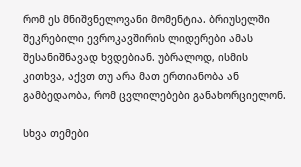რომ ეს მნიშვნელოვანი მომენტია. ბრიუსელში შეკრებილი ევროკავშირის ლიდერები ამას შესანიშნავად ხვდებიან. უბრალოდ, ისმის კითხვა, აქვთ თუ არა მათ ერთიანობა ან გამბედაობა, რომ ცვლილებები განახორციელონ.

სხვა თემები